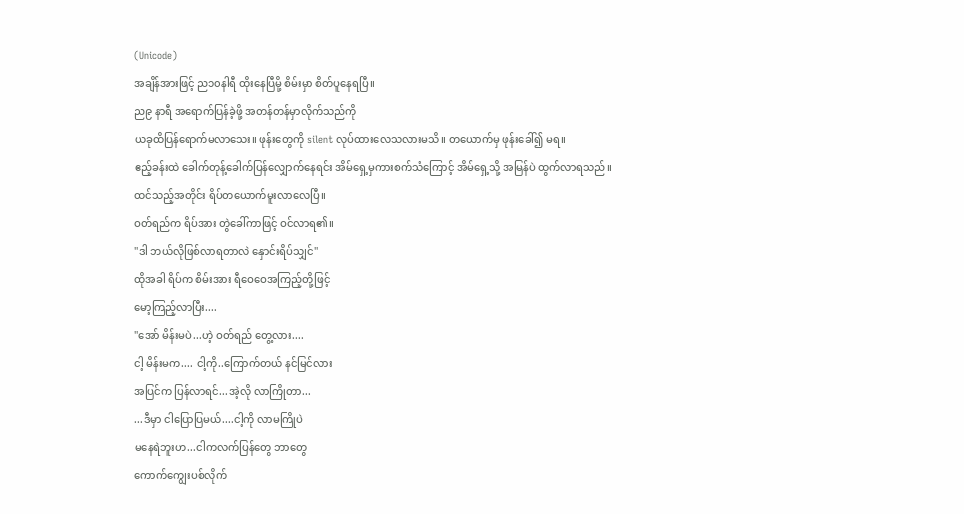(Unicode)
အချိန်အားဖြင့် ည၁၀နါရီ ထိုးနေပြီမို့ စိမ်းမှာ စိတ်ပူနေရပြီ။
ည၉ နာရီ အရောက်ပြန်ခဲ့ဖို့ အတန်တန်မှာလိုက်သည်ကို
ယခုထိပြန်ရောက်မလာသေး။ ဖုန်းတွေကို silent လုပ်ထားလေသလားမသိ။ တယောက်မှ ဖုန်းခေါ်၍ မရ။
ဧည့်ခန်းထဲ ခေါက်တုန့်ခေါက်ပြန်လျှောက်နေရင်း အိမ်ရှေ့မှကားစက်သံကြောင့် အိမ်ရှေ့သို့ အမြန်ပဲ ထွက်လာရသည်။
ထင်သည့်အတိုင်း ရိပ်တယောက်မူးလာလေပြီ။
ဝတ်ရည်က ရိပ်အား တွဲခေါ်ကာဖြင့် ဝင်လာရ၏။
''ဒါ ဘယ်လိုဖြစ်လာရတာလဲ နှောင်းရိပ်သျှင်''
ထိုအခါ ရိပ်က စိမ်းအား ရီဝေဝေအကြည့်တို့ဖြင့်
မော့ကြည့်လာပြီး....
''အော် မိန်းမပဲ...ဟဲ့ ဝတ်ရည် တွေ့လား....
ငါ့ မိန်းမက.... ငါ့ကို..ကြောက်တယ် နင်မြင်လား
အပြင်က ပြန်လာရင်...အဲ့လို လာကြိုတာ...
...ဒီမှာ ငါပြောပြမယ်....ငါ့ကို လာမကြိုပဲ
မနေရဲဘူးဟ...ငါကလက်ပြန်တွေ ဘာတွေ
ကောက်ကျွေးပစ်လိုက်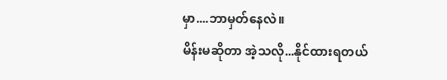မှာ....ဘာမှတ်နေလဲ။
မိန်းမဆိုတာ အဲ့သလို...နိုင်ထားရတယ်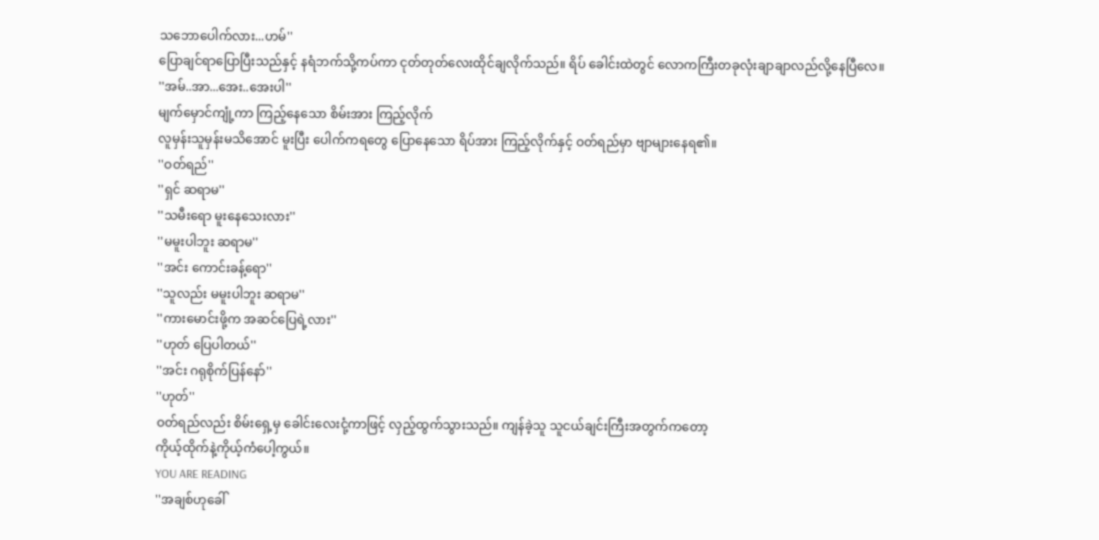သဘောပေါက်လား...ဟမ်''
ပြောချင်ရာပြောပြီးသည်နှင့် နရံဘက်သို့ကပ်ကာ ငုတ်တုတ်လေးထိုင်ချလိုက်သည်။ ရိပ် ခေါင်းထဲတွင် လောကကြီးတခုလုံးချာချာလည်လို့နေပြီလေ။
''အမ်..အာ...အေး..အေးပါ''
မျက်မှောင်ကျုံ့ကာ ကြည့်နေသော စိမ်းအား ကြည့်လိုက်
လူမှန်းသူမှန်းမသိအောင် မူးပြီး ပေါက်ကရတွေ ပြောနေသော ရိပ်အား ကြည့်လိုက်နှင့် ဝတ်ရည်မှာ ဗျာများနေရ၏။
''ဝတ်ရည်''
''ရှင် ဆရာမ''
''သမီးရော မူးနေသေးလား''
''မမူးပါဘူး ဆရာမ''
''အင်း ကောင်းခန့်ရော''
''သူလည်း မမူးပါဘူး ဆရာမ''
''ကားမောင်းဖို့က အဆင်ပြေရဲ့လား''
''ဟုတ် ပြေပါတယ်''
''အင်း ဂရုစိုက်ပြန်နော်''
''ဟုတ်''
ဝတ်ရည်လည်း စိမ်းရှေ့မှ ခေါင်းလေးငုံ့ကာဖြင့် လှည့်ထွက်သွားသည်။ ကျန်ခဲ့သူ သူငယ်ချင်းကြီးအတွက်ကတော့
ကိုယ့်ထိုက်နဲ့ကိုယ့်ကံပေါ့ကွယ်။
YOU ARE READING
''အချစ်ဟုခေါ်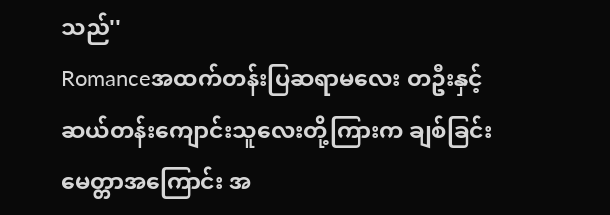သည်''
Romanceအထက်တန်းပြဆရာမလေး တဦးနှင့် ဆယ်တန်းကျောင်းသူလေးတို့ကြားက ချစ်ခြင်းမေတ္တာအကြောင်း အ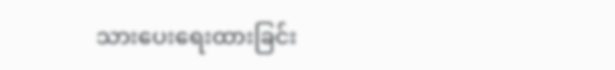သားပေးရေးထားခြင်း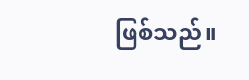ဖြစ်သည်။